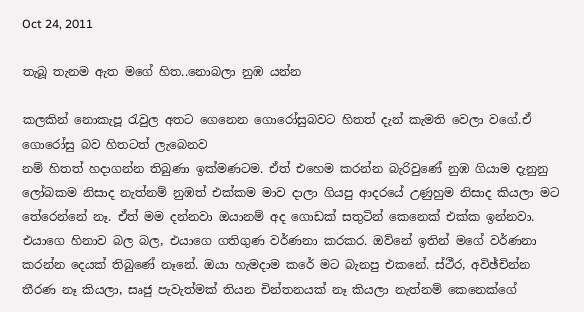Oct 24, 2011

තැබූ තැනම ඇත මගේ හිත..නොබලා නුඹ යන්න

කලකින් නොකැපූ රැවුල අතට ගෙනෙන ගොරෝසුබවට හිතත් දැන් කැමති වෙලා වගේ.ඒ ගොරෝසු බව හිතටත් ලැබෙනව
නම් හිතත් හදාගන්න තිබුණා ඉක්මණටම. ඒත් එහෙම කරන්න බැරිවුණේ නුඹ ගියාම දැනුනු ලෝබකම නිසාද නැත්නම් නුඹත් එක්කම මාව දාලා ගියපු ආදරයේ උණුහුම නිසාද කියලා මට තේරෙන්නේ නෑ. ඒත් මම දන්නවා ඔයානම් අද ගොඩක් සතුටින් කෙනෙක් එක්ක ඉන්නවා. එයාගෙ හිනාව බල බල, එයාගෙ ගතිගුණ වර්ණනා කරකර. ඔව්නේ ඉතින් මගේ වර්ණනා කරන්න දෙයක් තිබුණේ නෑනේ. ඔයා හැමදාම කරේ මට බැනපු එකනේ. ස්ථීර, අවිඡ්චින්න තීරණ නෑ කියලා, සෘජු පැවැත්මක් තියන චින්තනයක් නෑ කියලා නැත්නම් කෙනෙක්ගේ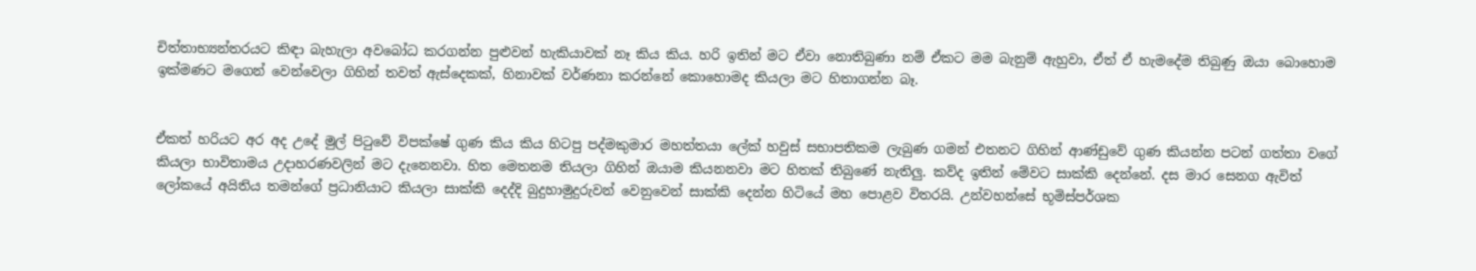චිත්තාභ්‍යන්තරයට කිඳා බැහැලා අවබෝධ කරගන්න පුළුවන් හැකියාවක් නෑ කිය කිය. හරි ඉතින් මට ඒවා නොතිබුණා නම් ඒකට මම බැනුම් ඇහුවා, ඒත් ඒ හැමදේම තිබුණු ඔයා බොහොම ඉක්මණට මගෙන් වෙන්වෙලා ගිහින් තවත් ඇස්දෙකක්, හිනාවක් වර්ණනා කරන්නේ කොහොමද කියලා මට හිතාගන්න බෑ.


ඒකත් හරියට අර අද උදේ මුල් පිටුවේ විපක්ෂේ ගුණ කිය කිය හිටපු පද්මකුමාර මහත්තයා ලේක් හවුස් සභාපතිකම ලැබුණ ගමන් එතනට ගිහින් ආණ්ඩුවේ ගුණ කියන්න පටන් ගත්තා වගේ කියලා භාවිතාමය උදාහරණවලින් මට දැනෙනවා. හිත මෙතනම තියලා ගිහින් ඔයාම කියනනවා මට හිතක් තිබුණේ නැතිලු. කව්ද ඉතින් මේවට සාක්කි දෙන්නේ. දස මාර සෙනග ඇවිත් ලෝකයේ අයිතිය තමන්ගේ ප්‍රධානියාට කියලා සාක්කි දෙද්දි බුදුහාමුදුරුවන් වෙනුවෙන් සාක්කි දෙන්න හිටියේ මහ පොළව විතරයි. උන්වහන්සේ භූමිස්පර්ශක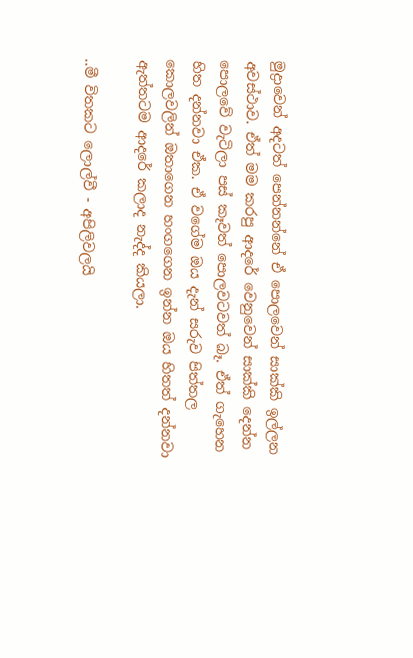මුද්‍රාවෙන් අදටත් පෙන්නන්නේ ඒ පොලවෙන් සාක්කි ඉල්ලන අවස්ථාව. ඒත් මම කරපු ආදරේ වෙනුවෙන් සාක්කි දෙන්න පොලවේ වැටිලා පස් කෑවත් පොලවටවත් බෑ. ඒත් ගැහෙන හිත දන්නවා ඒක. ඒ වගේම ඔය දැන් සරුව පිත්තල කොලවලින් ඔතාගෙන හංගගෙන ඉන්න ඔය හිතත් දන්නවා ඇත්තටම ආදරේ කලාද නැද්ද කියලා.

..මී විතකට ලොල්වී - අපිලිවලයි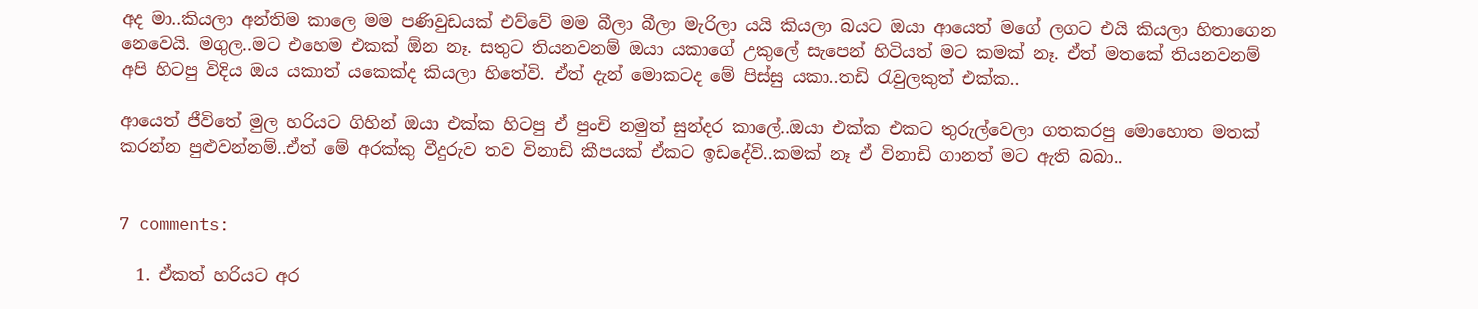අද මා..කියලා අන්තිම කාලෙ මම පණිවුඩයක් එව්වේ මම බීලා බීලා මැරිලා යයි කියලා බයට ඔයා ආයෙත් මගේ ලගට එයි කියලා හිතාගෙන නෙවෙයි. මගුල..මට එහෙම එකක් ඕන නෑ. සතුට තියනවනම් ඔයා යකාගේ උකුලේ සැපෙන් හිටියත් මට කමක් නෑ. ඒත් මතකේ තියනවනම් අපි හිටපු විදිය ඔය යකාත් යකෙක්ද කියලා හිතේවි. ඒත් දැන් මොකටද මේ පිස්සු යකා..තඩි රැවුලකුත් එක්ක..

ආයෙත් ජීවිතේ මුල හරියට ගිහින් ඔයා එක්ක හිටපු ඒ පුංචි නමුත් සුන්දර කාලේ..ඔයා එක්ක එකට තුරුල්වෙලා ගතකරපු මොහොත මතක් කරන්න පුළුවන්නම්..ඒත් මේ අරක්කු වීදුරුව තව විනාඩි කීපයක් ඒකට ඉඩදේවි..කමක් නෑ ඒ විනාඩි ගානත් මට ඇති බබා..


7 comments:

  1. ඒකත් හරියට අර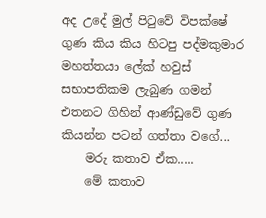අද උදේ මුල් පිටුවේ විපක්ෂේ ගුණ කිය කිය හිටපු පද්මකුමාර මහත්තයා ලේක් හවුස් සභාපතිකම ලැබුණ ගමන් එතනට ගිහින් ආණ්ඩුවේ ගුණ කියන්න පටන් ගත්තා වගේ...
    මරු කතාව ඒක.....
    මේ කතාව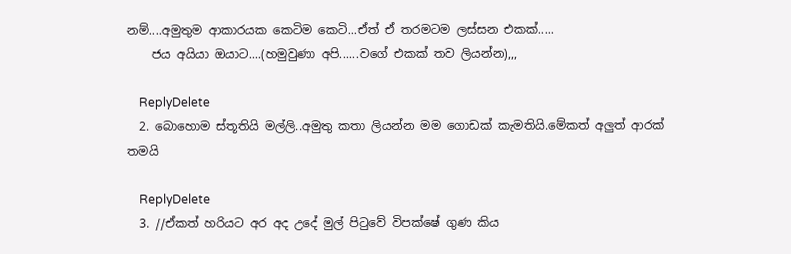නම්....අමුතුම ආකාරයක කෙටිම කෙටි...ඒත් ඒ තරමටම ලස්සන එකක්.....
    ජය අයියා ඔයාට....(හමුවුණා අපි......වගේ එකක් තව ලියන්න),,,

    ReplyDelete
  2. බොහොම ස්තූතියි මල්ලි..අමුතු කතා ලියන්න මම ගොඩක් කැමතියි.මේකත් අලුත් ආරක් තමයි

    ReplyDelete
  3. //ඒකත් හරියට අර අද උදේ මුල් පිටුවේ විපක්ෂේ ගුණ කිය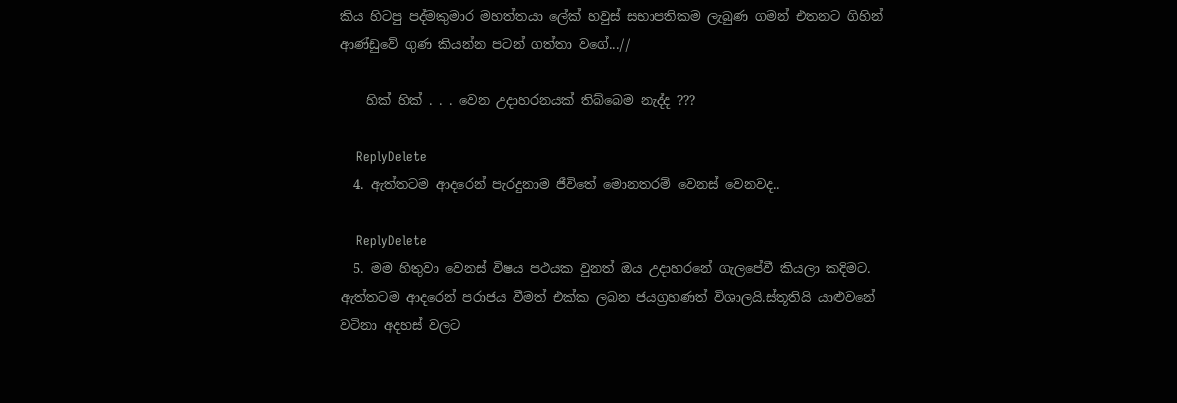කිය හිටපු පද්මකුමාර මහත්තයා ලේක් හවුස් සභාපතිකම ලැබුණ ගමන් එතනට ගිහින් ආණ්ඩුවේ ගුණ කියන්න පටන් ගත්තා වගේ...//

    හික් හික් . . . වෙන උදාහරනයක් තිබ්බෙම නැද්ද ???

    ReplyDelete
  4. ඇත්තටම ආදරෙන් පැරදුනාම ජීවිතේ මොනතරම් වෙනස් වෙනවද..

    ReplyDelete
  5. මම හිතුවා වෙනස් විෂය පථයක වුනත් ඔය උදාහරනේ ගැලපේවී කියලා කදිමට. ඇත්තටම ආදරෙන් පරාජය වීමත් එක්ක ලබන ජයග්‍රහණත් විශාලයි.ස්තූතියි යාළුවනේ වටිනා අදහස් වලට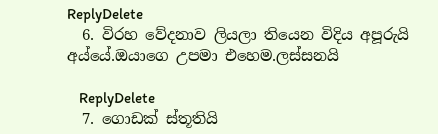ReplyDelete
  6. විරහ වේදනාව ලියලා තියෙන විදිය අපූරුයි අය්යේ.ඔයාගෙ උපමා එහෙම.ලස්සනයි

    ReplyDelete
  7. ගොඩක් ස්තූතියි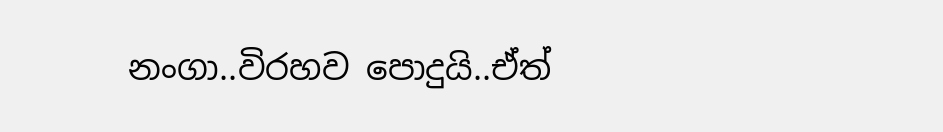නංගා..විරහව පොදුයි..ඒත්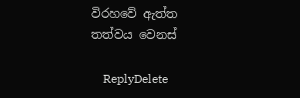විරහවේ ඇත්ත තත්වය වෙනස්

    ReplyDelete